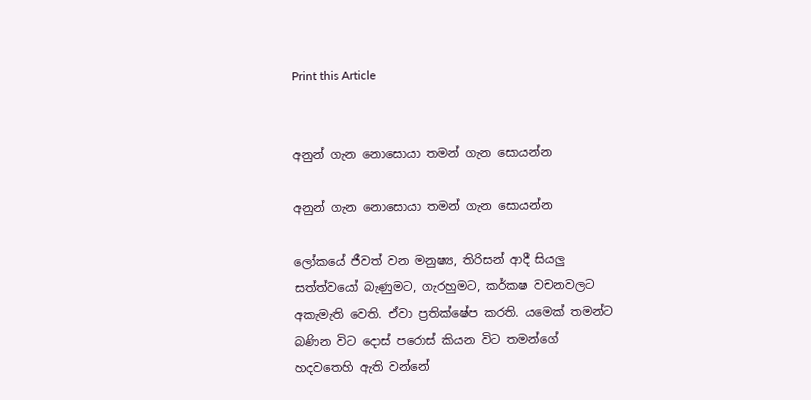Print this Article


අනුන් ගැන නොසොයා තමන් ගැන සොයන්න

අනුන් ගැන නොසොයා තමන් ගැන සොයන්න

ලෝකයේ ජීවත් වන මනුෂ්‍ය, තිරිසන් ආදී සියලු සත්ත්වයෝ බැණුමට, ගැරහුමට, කර්කෂ වචනවලට අකැමැති වෙති. ඒවා ප්‍රතික්ෂේප කරති. යමෙක් තමන්ට බණින විට දොස් පරොස් කියන විට තමන්ගේ හදවතෙහි ඇති වන්නේ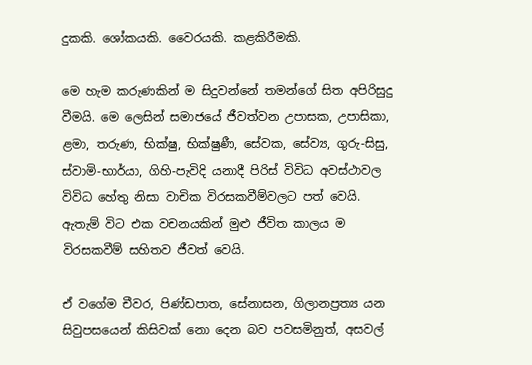දුකකි. ශෝකයකි. වෛරයකි. කළකිරීමකි.

මෙ හැම කරුණකින් ම සිදුවන්නේ තමන්ගේ සිත අපිරිසුදු වීමයි. මෙ ලෙසින් සමාජයේ ජීවත්වන උපාසක, උපාසිකා, ළමා, තරුණ, භික්ෂු, භික්ෂුණී, සේවක, සේව්‍ය, ගුරු-සිසු, ස්වාමි-භාර්යා, ගිහි-පැවිදි යනාදී පිරිස් විවිධ අවස්ථාවල විවිධ හේතු නිසා වාචික විරසකවීම්වලට පත් වෙයි. ඇතැම් විට එක වචනයකින් මුළු ජීවිත කාලය ම විරසකවීම් සහිතව ජීවත් වෙයි.

ඒ වගේම චීවර, පිණ්ඩපාත, සේනාසන, ගිලානප්‍රත්‍ය යන සිවුපසයෙන් කිසිවක් නො දෙන බව පවසමිනුත්, අසවල්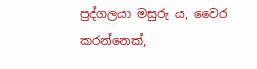පුද්ගලයා මසුරු ය, වෛර කරන්නෙක්,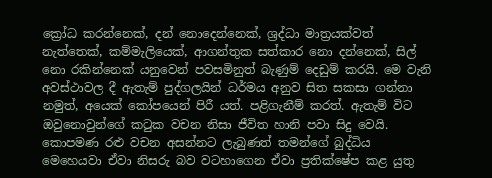ක්‍රෝධ කරන්නෙක්, දන් නොදෙන්නෙක්, ශ්‍රද්ධා මාත්‍රයක්වත් නැත්තෙක්, කම්මැලියෙක්, ආගන්තුක සත්කාර නො දන්නෙක්, සිල් නො රකින්නෙක් යනුවෙන් පවසමිනුත් බැණුම් දෙඩුම් කරයි. මෙ වැනි අවස්ථාවල දී ඇතැම් පුද්ගලයින් ධර්මය අනුව සිත සකසා ගන්නා නමුත්, අයෙක් කෝපයෙන් පිරී යත්. පළිගැනීම් කරත්. ඇතැම් විට ඔවුනොවුන්ගේ කටුක වචන නිසා ජීවිත හානි පවා සිදු වෙයි. කොපමණ රළු වචන අසන්නට ලැබුණත් තමන්ගේ බුද්ධිය මෙහෙයවා ඒවා නිසරු බව වටහාගෙන ඒවා ප්‍රතික්ෂේප කළ යුතු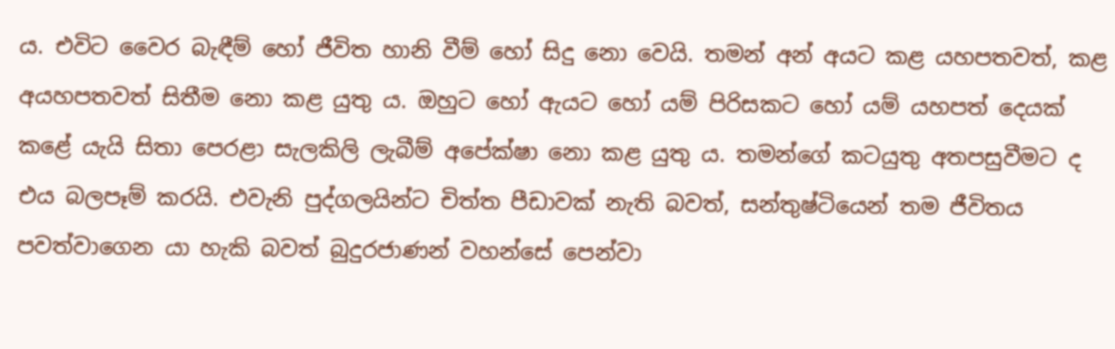ය. එවිට වෛර බැඳීම් හෝ ජීවිත හානි වීම් හෝ සිදු නො වෙයි. තමන් අන් අයට කළ යහපතවත්, කළ අයහපතවත් සිතීම නො කළ යුතු ය. ඔහුට හෝ ඇයට හෝ යම් පිරිසකට හෝ යම් යහපත් දෙයක් කළේ යැයි සිතා පෙරළා සැලකිලි ලැබීම් අපේක්ෂා නො කළ යුතු ය. තමන්ගේ කටයුතු අතපසුවීමට ද එය බලපෑම් කරයි. එවැනි පුද්ගලයින්ට චිත්ත පීඩාවක් නැති බවත්, සන්තුෂ්ටියෙන් තම ජීවිතය පවත්වාගෙන යා හැකි බවත් බුදුරජාණන් වහන්සේ පෙන්වා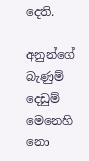දෙති.

අනුන්ගේ බැණුම් දෙඩුම් මෙනෙහි නො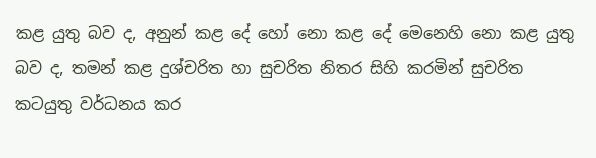කළ යුතු බව ද, අනුන් කළ දේ හෝ නො කළ දේ මෙනෙහි නො කළ යුතු බව ද, තමන් කළ දුශ්චරිත හා සුචරිත නිතර සිහි කරමින් සුචරිත කටයුතු වර්ධනය කර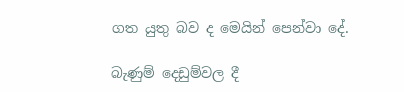ගත යුතු බව ද මෙයින් පෙන්වා දේ.

බැණුම් දෙඩුම්වල දී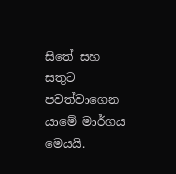සිතේ සහ සතුට පවත්වාගෙන යාමේ මාර්ගය මෙයයි.